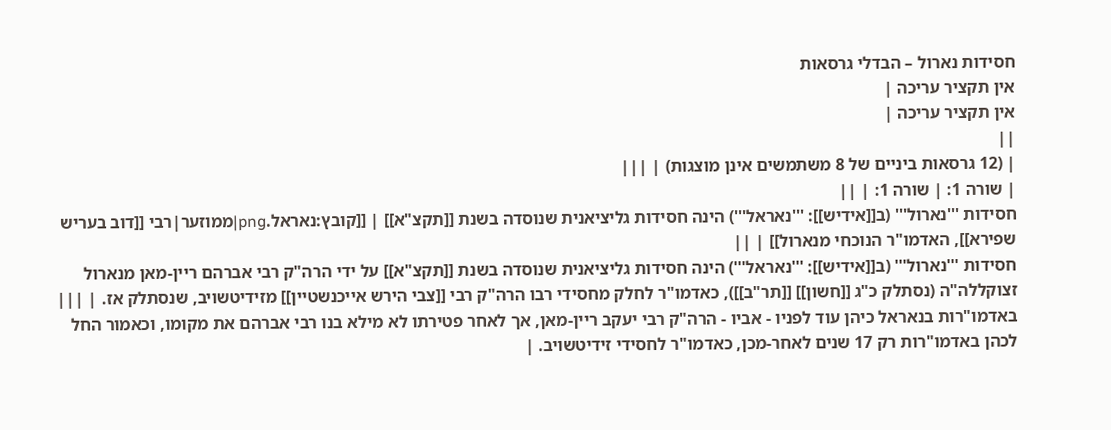חסידות נארול – הבדלי גרסאות
אין תקציר עריכה |
אין תקציר עריכה |
||
| (12 גרסאות ביניים של 8 משתמשים אינן מוצגות) | |||
| שורה 1: | שורה 1: | ||
חסידות '''נארול''' (ב[[אידיש]]: '''נאראל''') הינה חסידות גליציאנית שנוסדה בשנת [[תקצ"א]] | [[קובץ:נאראל.png|ממוזער|רבי [[דוב בעריש שפירא]], האדמו"ר הנוכחי מנארול]] | ||
חסידות '''נארול''' (ב[[אידיש]]: '''נאראל''') הינה חסידות גליציאנית שנוסדה בשנת [[תקצ"א]] על ידי הרה"ק רבי אברהם ריין-מאן מנארול זצוקללה"ה (נסתלק כ"ג [[חשון]] [[תר"ב]]), כאדמו"ר לחלק מחסידי רבו הרה"ק רבי [[צבי הירש אייכנשטיין]] מזידיטשויב, שנסתלק אז. | |||
באדמו"רות בנאראל כיהן עוד לפניו - אביו - הרה"ק רבי יעקב ריין-מאן, אך לאחר פטירתו לא מילא בנו רבי אברהם את מקומו, וכאמור החל לכהן באדמו"רות רק 17 שנים לאחר-מכן, כאדמו"ר לחסידי זידיטשויב. |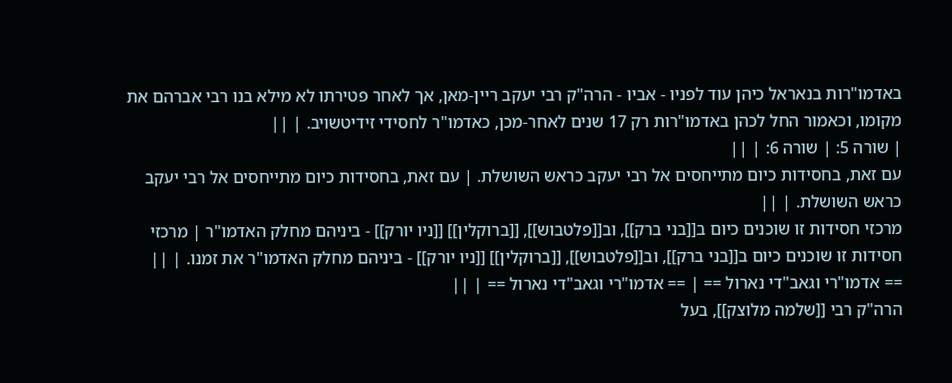באדמו"רות בנאראל כיהן עוד לפניו - אביו - הרה"ק רבי יעקב ריין-מאן, אך לאחר פטירתו לא מילא בנו רבי אברהם את מקומו, וכאמור החל לכהן באדמו"רות רק 17 שנים לאחר-מכן, כאדמו"ר לחסידי זידיטשויב. | ||
| שורה 5: | שורה 6: | ||
עם זאת, בחסידות כיום מתייחסים אל רבי יעקב כראש השושלת. | עם זאת, בחסידות כיום מתייחסים אל רבי יעקב כראש השושלת. | ||
מרכזי חסידות זו שוכנים כיום ב[[בני ברק]], וב[[פלטבוש]], [[ברוקלין]] [[ניו יורק]] - ביניהם מחלק האדמו"ר | מרכזי חסידות זו שוכנים כיום ב[[בני ברק]], וב[[פלטבוש]], [[ברוקלין]] [[ניו יורק]] - ביניהם מחלק האדמו"ר את זמנו. | ||
== אדמו"רי וגאב"די נארול == | == אדמו"רי וגאב"די נארול == | ||
הרה"ק רבי [[שלמה מלוצק]], בעל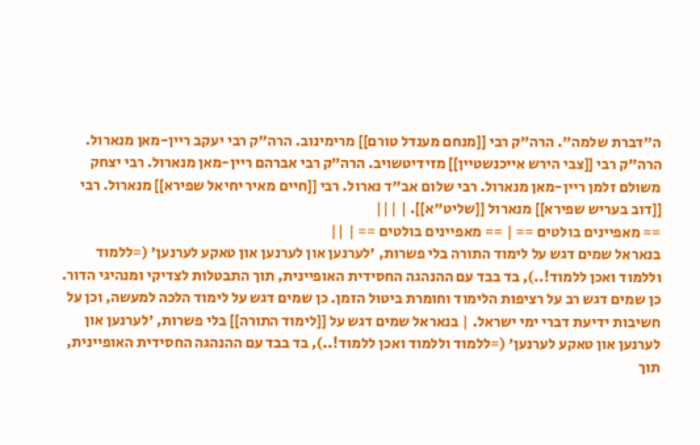ה"דברת שלמה". הרה"ק רבי [[מנחם מענדל טורם]] מרימינוב. הרה"ק רבי יעקב ריין-מאן מנארול. הרה"ק רבי [[צבי הירש אייכנשטיין]] מזידיטשויב. הרה"ק רבי אברהם ריין-מאן מנארול. רבי יצחק משולם זלמן ריין-מאן מנארול. רבי שלום אב"ד נארול. רבי [[חיים מאיר יחיאל שפירא]] מנארול. רבי [[דוב בעריש שפירא]] מנארול [[שליט"א]]. | |||
== מאפיינים בולטים == | == מאפיינים בולטים == | ||
בנאראל שמים דגש על לימוד התורה בלי פשרות, 'לערנען און לערנען און טאקע לערנען' (=ללמוד וללמוד ואכן ללמוד!..), בד בבד עם ההנהגה החסידית האופיינית, תוך התבטלות לצדיקי ומנהיגי הדור. כן שמים דגש רב על רציפות הלימוד וחומרת ביטול הזמן. כן שמים דגש על לימוד הלכה למעשה, וכן על חשיבות ידיעת דברי ימי ישראל. | בנאראל שמים דגש על [[לימוד התורה]] בלי פשרות, 'לערנען און לערנען און טאקע לערנען' (=ללמוד וללמוד ואכן ללמוד!..), בד בבד עם ההנהגה החסידית האופיינית, תוך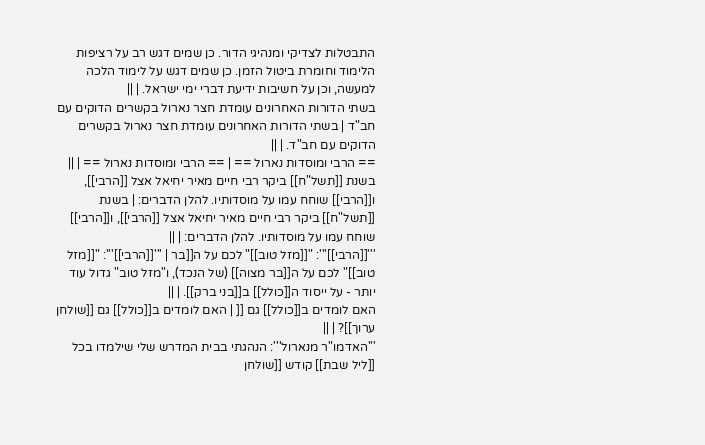התבטלות לצדיקי ומנהיגי הדור. כן שמים דגש רב על רציפות הלימוד וחומרת ביטול הזמן. כן שמים דגש על לימוד הלכה למעשה, וכן על חשיבות ידיעת דברי ימי ישראל. | ||
בשתי הדורות האחרונים עומדת חצר נארול בקשרים הדוקים עם חב"ד | בשתי הדורות האחרונים עומדת חצר נארול בקשרים הדוקים עם חב"ד. | ||
== הרבי ומוסדות נארול == | == הרבי ומוסדות נארול == | ||
בשנת [[תשל"ח]] ביקר רבי חיים מאיר יחיאל אצל [[הרבי]], ו[[הרבי]] שוחח עמו על מוסדותיו. להלן הדברים: | בשנת [[תשל"ח]] ביקר רבי חיים מאיר יחיאל אצל [[הרבי]], ו[[הרבי]] שוחח עמו על מוסדותיו. להלן הדברים: | ||
'''[[הרבי]]''': "[[מזל טוב]]" לכם על ה[[בר | '''[[הרבי]]''': "[[מזל טוב]]" לכם על ה[[בר מצוה]] (של הנכד), ו"מזל טוב" גדול עוד יותר - על ייסוד ה[[כולל]] ב[[בני ברק]]. | ||
האם לומדים ב[[כולל]] גם [[ | האם לומדים ב[[כולל]] גם [[שולחן ערוך]]? | ||
'''האדמו"ר מנארול''': הנהגתי בבית המדרש שלי שילמדו בכל [[ליל שבת]] קודש [[שולחן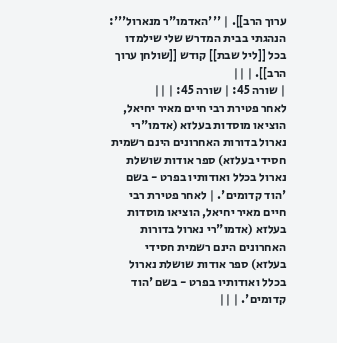ערוך הרב]]. | '''האדמו"ר מנארול''': הנהגתי בבית המדרש שלי שילמדו בכל [[ליל שבת]] קודש [[שולחן ערוך הרב]]. | ||
| שורה 45: | שורה 45: | ||
לאחר פטירת רבי חיים מאיר יחיאל, הוציאו מוסדות בעלזא (אדמו"רי נארול בדורות האחרונים הינם רשמית חסידי בעלזא) ספר אודות שושלת נארול בכלל ואודותיו בפרט - בשם 'הוד קדומים'. | לאחר פטירת רבי חיים מאיר יחיאל, הוציאו מוסדות בעלזא (אדמו"רי נארול בדורות האחרונים הינם רשמית חסידי בעלזא) ספר אודות שושלת נארול בכלל ואודותיו בפרט - בשם 'הוד קדומים'. | ||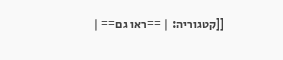[[קטגוריה: | ==ראו גם== |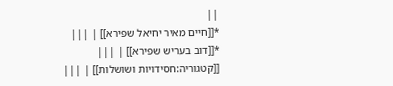||
*[[חיים מאיר יחיאל שפירא]] | |||
*[[דוב בעריש שפירא]] | |||
[[קטגוריה:חסידויות ושושלות]] | |||